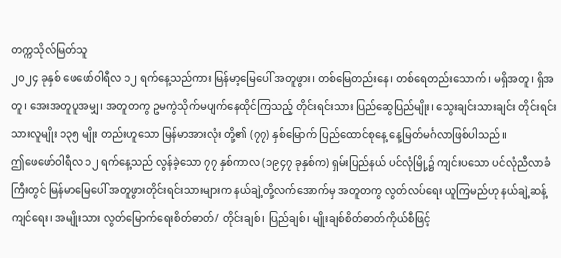တက္ကသိုလ်မြတ်သူ
၂၀၂၄ ခုနှစ် ဖေဖော်ဝါရီလ ၁၂ ရက်နေ့သည်ကား မြန်မာ့မြေပေါ် အတူဖွား၊ တစ်မြေတည်းနေ၊ တစ်ရေတည်းသောက်၊ မရှိအတူ၊ ရှိအတူ၊ အေးအတူပူအမျှ၊ အတူတကွ ဥမကွဲသိုက်မပျက်နေထိုင်ကြသည့် တိုင်းရင်းသား ပြည်ဆွေပြည်မျိုး၊ သွေးချင်းသားချင်း တိုင်းရင်းသားလူမျိုး ၁၃၅ မျိုး တည်းဟူသော မြန်မာအားလုံး တို့၏ (၇၇) နှစ်မြောက် ပြည်ထောင်စုနေ့ နေ့မြတ်မင်္ဂလာဖြစ်ပါသည်။
ဤဖေဖော်ဝါရီလ ၁၂ ရက်နေ့သည် လွန်ခဲ့သော ၇၇ နှစ်ကာလ (၁၉၄၇ ခုနှစ်က) ရှမ်းပြည်နယ် ပင်လုံမြို့၌ ကျင်းပသော ပင်လုံညီလာခံကြီးတွင် မြန်မာမြေပေါ် အတူဖွားတိုင်းရင်းသားများက နယ်ချဲ့တို့လက်အောက်မှ အတူတကွ လွတ်လပ်ရေး ယူကြမည်ဟု နယ်ချဲ့ဆန့်ကျင်ရေး၊ အမျိုးသား လွတ်မြောက်ရေးစိတ်ဓာတ်/ တိုင်းချစ်၊ ပြည်ချစ်၊ မျိုးချစ်စိတ်ဓာတ်ကိုယ်စီဖြင့်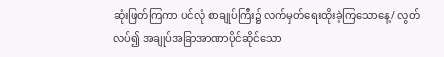ဆုံးဖြတ်ကြကာ ပင်လုံ စာချုပ်ကြီး၌ လက်မှတ်ရေးထိုးခဲ့ကြသောနေ့/ လွတ်လပ်၍ အချုပ်အခြာအာဏာပိုင်ဆိုင်သော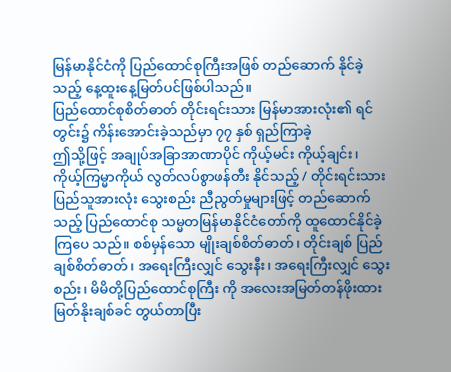မြန်မာနိုင်ငံကို ပြည်ထောင်စုကြီးအဖြစ် တည်ဆောက် နိုင်ခဲ့သည့် နေ့ထူးနေ့မြတ်ပင်ဖြစ်ပါသည်။
ပြည်ထောင်စုစိတ်ဓာတ် တိုင်းရင်းသား မြန်မာအားလုံး၏ ရင်တွင်း၌ ကိန်းအောင်းခဲ့သည်မှာ ၇၇ နှစ် ရှည်ကြာခဲ့
ဤသို့ဖြင့် အချုပ်အခြာအာဏာပိုင် ကိုယ့်မင်း ကိုယ့်ချင်း၊ ကိုယ့်ကြမ္မာကိုယ် လွတ်လပ်စွာဖန်တီး နိုင်သည့် / တိုင်းရင်းသားပြည်သူအားလုံး သွေးစည်း ညီညွတ်မှုများဖြင့် တည်ဆောက်သည့် ပြည်ထောင်စု သမ္မတမြန်မာနိုင်ငံတော်ကို ထူထောင်နိုင်ခဲ့ကြပေ သည်။ စစ်မှန်သော မျိုးချစ်စိတ်ဓာတ်၊ တိုင်းချစ် ပြည်ချစ်စိတ်ဓာတ်၊ အရေးကြီးလျှင် သွေးနီး၊ အရေးကြီးလျှင် သွေးစည်း၊ မိမိတို့ပြည်ထောင်စုကြီး ကို အလေးအမြတ်တန်ဖိုးထား မြတ်နိုးချစ်ခင် တွယ်တာပြီး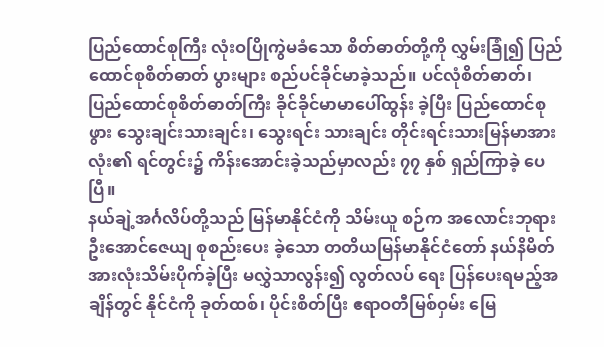ပြည်ထောင်စုကြီး လုံးဝပြိုကွဲမခံသော စိတ်ဓာတ်တို့ကို လွှမ်းခြုံ၍ ပြည်ထောင်စုစိတ်ဓာတ် ပွားများ စည်ပင်ခိုင်မာခဲ့သည်။ ပင်လုံစိတ်ဓာတ်၊ ပြည်ထောင်စုစိတ်ဓာတ်ကြီး ခိုင်ခိုင်မာမာပေါ်ထွန်း ခဲ့ပြီး ပြည်ထောင်စုဖွား သွေးချင်းသားချင်း၊ သွေးရင်း သားချင်း တိုင်းရင်းသားမြန်မာအားလုံး၏ ရင်တွင်း၌ ကိန်းအောင်းခဲ့သည်မှာလည်း ၇၇ နှစ် ရှည်ကြာခဲ့ ပေပြီ။
နယ်ချဲ့အင်္ဂလိပ်တို့သည် မြန်မာနိုင်ငံကို သိမ်းယူ စဉ်က အလောင်းဘုရားဦးအောင်ဇေယျ စုစည်းပေး ခဲ့သော တတိယမြန်မာနိုင်ငံတော် နယ်နိမိတ် အားလုံးသိမ်းပိုက်ခဲ့ပြီး မလွှဲသာလွန်း၍ လွတ်လပ် ရေး ပြန်ပေးရမည့်အချိန်တွင် နိုင်ငံကို ခုတ်ထစ်၊ ပိုင်းစိတ်ပြီး ဧရာဝတီမြစ်ဝှမ်း မြေ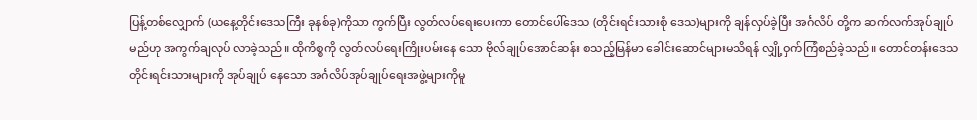ပြန့်တစ်လျှောက် (ယနေ့တိုင်းဒေသကြီး ခုနစ်ခု)ကိုသာ ကွက်ပြီး လွတ်လပ်ရေးပေးကာ တောင်ပေါ်ဒေသ (တိုင်းရင်းသားစုံ ဒေသ)များကို ချန်လှပ်ခဲ့ပြီး အင်္ဂလိပ် တို့က ဆက်လက်အုပ်ချုပ်မည်ဟု အကွက်ချလုပ် လာခဲ့သည်။ ထိုကိစ္စကို လွတ်လပ်ရေးကြိုးပမ်းနေ သော ဗိုလ်ချုပ်အောင်ဆန်း စသည့်မြန်မာ ခေါင်းဆောင်များမသိရန် လျှို့ဝှက်ကြံစည်ခဲ့သည်။ တောင်တန်းဒေသ တိုင်းရင်းသားများကို အုပ်ချုပ် နေသော အင်္ဂလိပ်အုပ်ချုပ်ရေးအဖွဲ့များကိုမူ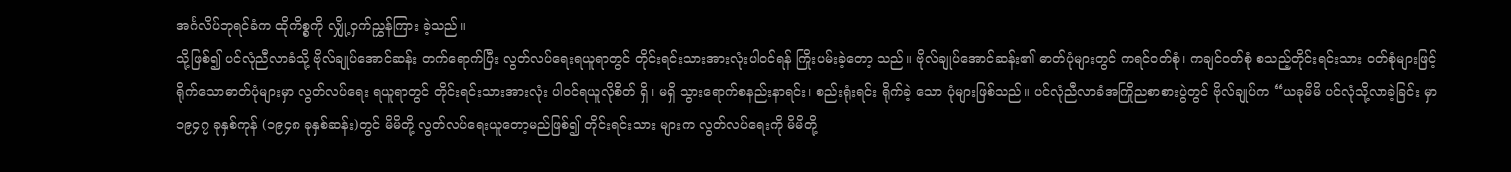အင်္ဂလိပ်ဘုရင်ခံက ထိုကိစ္စကို လျှို့ဝှက်ညွှန်ကြား ခဲ့သည်။
သို့ဖြစ်၍ ပင်လုံညီလာခံသို့ ဗိုလ်ချုပ်အောင်ဆန်း တက်ရောက်ပြီး လွတ်လပ်ရေးရယူရာတွင် တိုင်းရင်းသားအားလုံးပါဝင်ရန် ကြိုးပမ်းခဲ့တော့ သည်။ ဗိုလ်ချုပ်အောင်ဆန်း၏ ဓာတ်ပုံများတွင် ကရင်ဝတ်စုံ၊ ကချင်ဝတ်စုံ စသည့်တိုင်းရင်းသား ဝတ်စုံများဖြင့် ရိုက်သောဓာတ်ပုံများမှာ လွတ်လပ်ရေး ရယူရာတွင် တိုင်းရင်းသားအားလုံး ပါဝင်ရယူလိုစိတ် ရှိ၊ မရှိ သွားရောက်စနည်းနာရင်း၊ စည်းရုံးရင်း ရိုက်ခဲ့ သော ပုံများဖြစ်သည်။ ပင်လုံညီလာခံအကြိုညစာစားပွဲတွင် ဗိုလ်ချုပ်က “ယခုမိမိ ပင်လုံသို့လာခဲ့ခြင်း မှာ ၁၉၄၇ ခုနှစ်ကုန် (၁၉၄၈ ခုနှစ်ဆန်း)တွင် မိမိတို့ လွတ်လပ်ရေးယူတော့မည်ဖြစ်၍ တိုင်းရင်းသား များက လွတ်လပ်ရေးကို မိမိတို့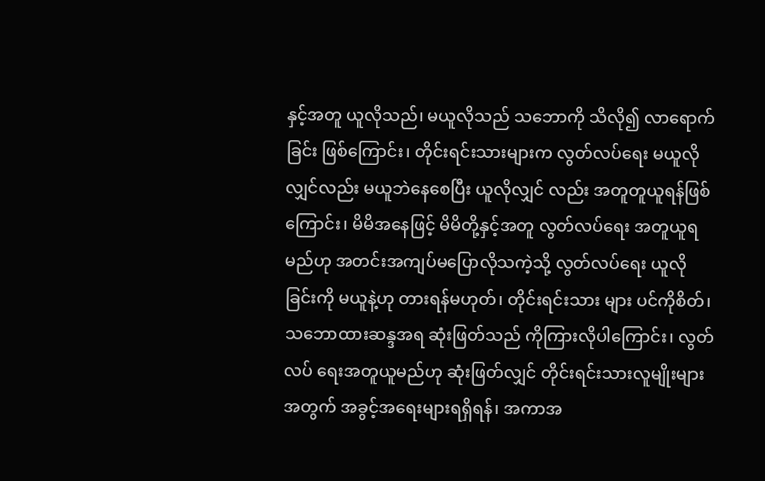နှင့်အတူ ယူလိုသည်၊ မယူလိုသည် သဘောကို သိလို၍ လာရောက်ခြင်း ဖြစ်ကြောင်း၊ တိုင်းရင်းသားများက လွတ်လပ်ရေး မယူလိုလျှင်လည်း မယူဘဲနေစေပြီး ယူလိုလျှင် လည်း အတူတူယူရန်ဖြစ်ကြောင်း၊ မိမိအနေဖြင့် မိမိတို့နှင့်အတူ လွတ်လပ်ရေး အတူယူရမည်ဟု အတင်းအကျပ်မပြောလိုသကဲ့သို့ လွတ်လပ်ရေး ယူလိုခြင်းကို မယူနဲ့ဟု တားရန်မဟုတ်၊ တိုင်းရင်းသား များ ပင်ကိုစိတ်၊ သဘောထားဆန္ဒအရ ဆုံးဖြတ်သည် ကိုကြားလိုပါကြောင်း၊ လွတ်လပ် ရေးအတူယူမည်ဟု ဆုံးဖြတ်လျှင် တိုင်းရင်းသားလူမျိုးများအတွက် အခွင့်အရေးများရရှိရန်၊ အကာအ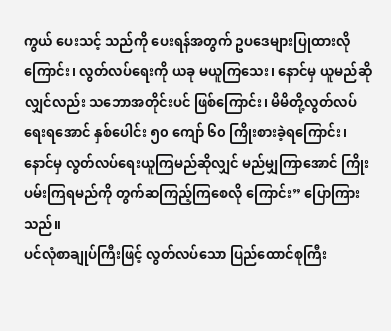ကွယ် ပေးသင့် သည်ကို ပေးရန်အတွက် ဥပဒေများပြုထားလို ကြောင်း၊ လွတ်လပ်ရေးကို ယခု မယူကြသေး၊ နောင်မှ ယူမည်ဆိုလျှင်လည်း သဘောအတိုင်းပင် ဖြစ်ကြောင်း၊ မိမိတို့လွတ်လပ်ရေးရအောင် နှစ်ပေါင်း ၅၀ ကျော် ၆၀ ကြိုးစားခဲ့ရကြောင်း၊ နောင်မှ လွတ်လပ်ရေးယူကြမည်ဆိုလျှင် မည်မျှကြာအောင် ကြိုးပမ်းကြရမည်ကို တွက်ဆကြည့်ကြစေလို ကြောင်း” ပြောကြားသည်။
ပင်လုံစာချုပ်ကြီးဖြင့် လွတ်လပ်သော ပြည်ထောင်စုကြီး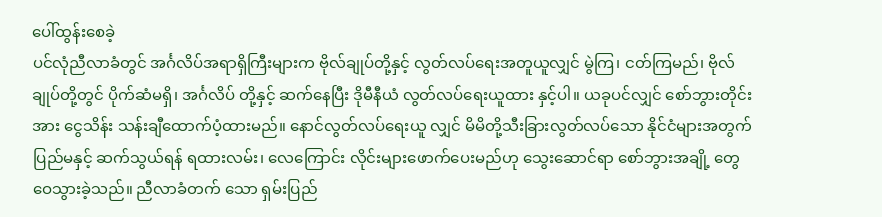ပေါ်ထွန်းစေခဲ့
ပင်လုံညီလာခံတွင် အင်္ဂလိပ်အရာရှိကြီးများက ဗိုလ်ချုပ်တို့နှင့် လွတ်လပ်ရေးအတူယူလျှင် မွဲကြ၊ ငတ်ကြမည်၊ ဗိုလ်ချုပ်တို့တွင် ပိုက်ဆံမရှိ၊ အင်္ဂလိပ် တို့နှင့် ဆက်နေပြီး ဒိုမီနီယံ လွတ်လပ်ရေးယူထား နှင့်ပါ။ ယခုပင်လျှင် စော်ဘွားတိုင်းအား ငွေသိန်း သန်းချီထောက်ပံ့ထားမည်။ နောင်လွတ်လပ်ရေးယူ လျှင် မိမိတို့သီးခြားလွတ်လပ်သော နိုင်ငံများအတွက် ပြည်မနှင့် ဆက်သွယ်ရန် ရထားလမ်း၊ လေကြောင်း လိုင်းများဖောက်ပေးမည်ဟု သွေးဆောင်ရာ စော်ဘွားအချို့ တွေဝေသွားခဲ့သည်။ ညီလာခံတက် သော ရှမ်းပြည်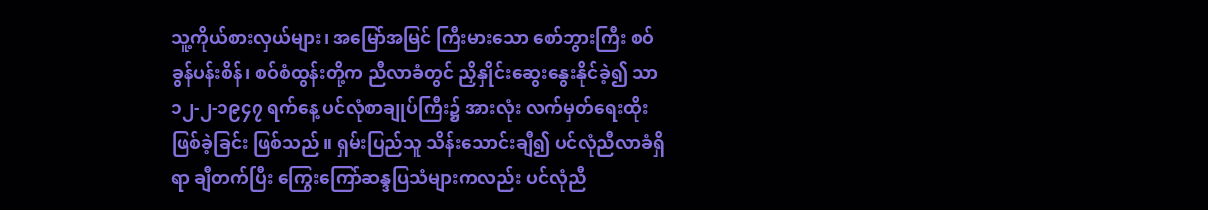သူ့ကိုယ်စားလှယ်များ၊ အမြော်အမြင် ကြီးမားသော စော်ဘွားကြီး စဝ်ခွန်ပန်းစိန်၊ စဝ်စံထွန်းတို့က ညီလာခံတွင် ညှိနှိုင်းဆွေးနွေးနိုင်ခဲ့၍ သာ ၁၂-၂-၁၉၄၇ ရက်နေ့ ပင်လုံစာချုပ်ကြီး၌ အားလုံး လက်မှတ်ရေးထိုးဖြစ်ခဲ့ခြင်း ဖြစ်သည်။ ရှမ်းပြည်သူ သိန်းသောင်းချီ၍ ပင်လုံညီလာခံရှိရာ ချီတက်ပြီး ကြွေးကြော်ဆန္ဒပြသံများကလည်း ပင်လုံညီ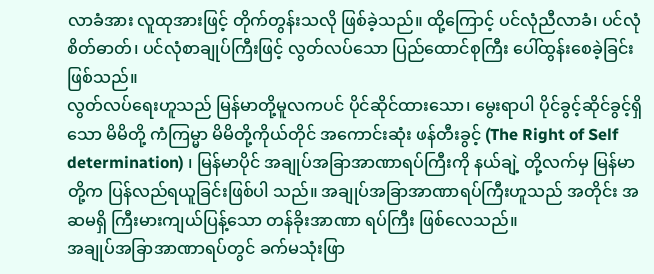လာခံအား လူထုအားဖြင့် တိုက်တွန်းသလို ဖြစ်ခဲ့သည်။ ထို့ကြောင့် ပင်လုံညီလာခံ၊ ပင်လုံ စိတ်ဓာတ်၊ ပင်လုံစာချုပ်ကြီးဖြင့် လွတ်လပ်သော ပြည်ထောင်စုကြီး ပေါ်ထွန်းစေခဲ့ခြင်းဖြစ်သည်။
လွတ်လပ်ရေးဟူသည် မြန်မာတို့မူလကပင် ပိုင်ဆိုင်ထားသော၊ မွေးရာပါ ပိုင်ခွင့်ဆိုင်ခွင့်ရှိသော မိမိတို့ ကံကြမ္မာ မိမိတို့ကိုယ်တိုင် အကောင်းဆုံး ဖန်တီးခွင့် (The Right of Self determination) ၊ မြန်မာပိုင် အချုပ်အခြာအာဏာရပ်ကြီးကို နယ်ချဲ့ တို့လက်မှ မြန်မာတို့က ပြန်လည်ရယူခြင်းဖြစ်ပါ သည်။ အချုပ်အခြာအာဏာရပ်ကြီးဟူသည် အတိုင်း အဆမရှိ ကြီးမားကျယ်ပြန့်သော တန်ခိုးအာဏာ ရပ်ကြီး ဖြစ်လေသည်။
အချုပ်အခြာအာဏာရပ်တွင် ခက်မသုံးဖြာ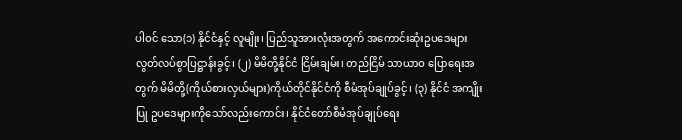ပါဝင် သော(၁) နိုင်ငံနှင့် လူမျိုး၊ ပြည်သူအားလုံးအတွက် အကောင်းဆုံးဥပဒေများ လွတ်လပ်စွာပြဋ္ဌာန်းခွင့်၊ (၂) မိမိတို့နိုင်ငံ ငြိမ်းချမ်း၊ တည်ငြိမ် သာယာဝ ပြောရေးအတွက် မိမိတို့(ကိုယ်စားလှယ်များ)ကိုယ်တိုင်နိုင်ငံကို စီမံအုပ်ချုပ်ခွင့်၊ (၃) နိုင်ငံ အကျိုးပြု ဥပဒေများကိုသော်လည်းကောင်း၊ နိုင်ငံတော်စီမံအုပ်ချုပ်ရေး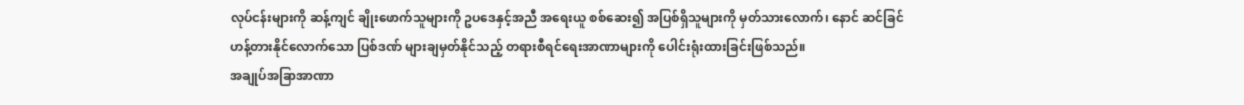လုပ်ငန်းများကို ဆန့်ကျင် ချိုးဖောက်သူများကို ဥပဒေနှင့်အညီ အရေးယူ စစ်ဆေး၍ အပြစ်ရှိသူများကို မှတ်သားလောက်၊ နောင် ဆင်ခြင်ဟန့်တားနိုင်လောက်သော ပြစ်ဒဏ် များချမှတ်နိုင်သည့် တရားစီရင်ရေးအာဏာများကို ပေါင်းရုံးထားခြင်းဖြစ်သည်။
အချုပ်အခြာအာဏာ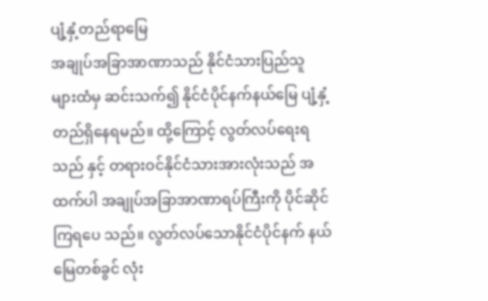ပျံ့နှံ့တည်ရာမြေ
အချုပ်အခြာအာဏာသည် နိုင်ငံသားပြည်သူ များထံမှ ဆင်းသက်၍ နိုင်ငံပိုင်နက်နယ်မြေ ပျံ့နှံ့ တည်ရှိနေရမည်။ ထို့ကြောင့် လွတ်လပ်ရေးရသည် နှင့် တရားဝင်နိုင်ငံသားအားလုံးသည် အထက်ပါ အချုပ်အခြာအာဏာရပ်ကြီးကို ပိုင်ဆိုင်ကြရပေ သည်။ လွတ်လပ်သောနိုင်ငံပိုင်နက် နယ်မြေတစ်ခွင် လုံး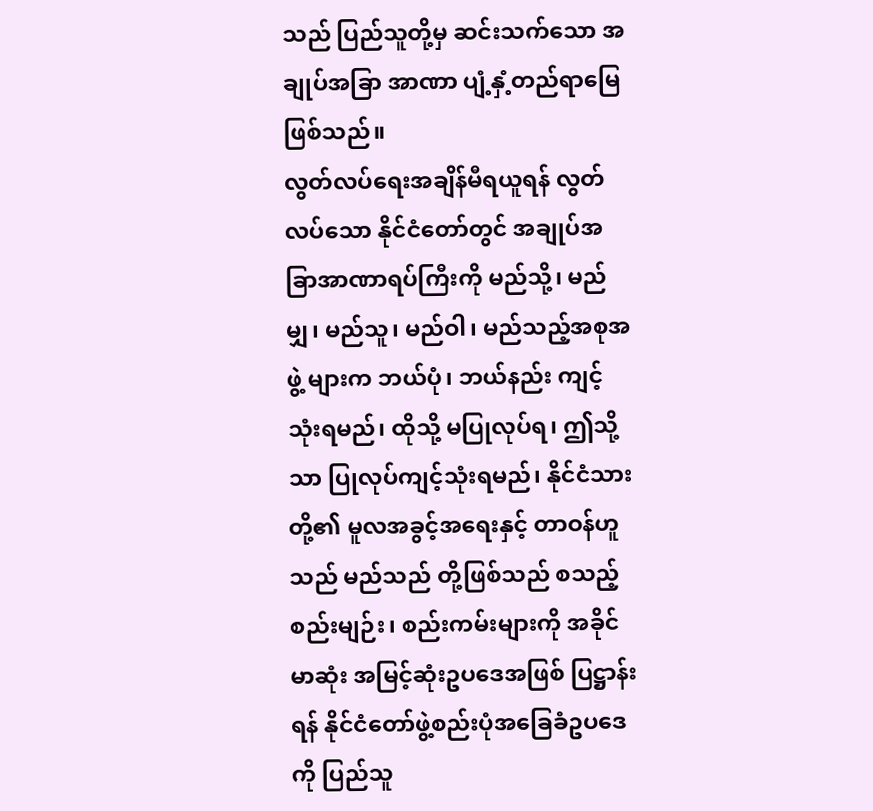သည် ပြည်သူတို့မှ ဆင်းသက်သော အချုပ်အခြာ အာဏာ ပျံ့နှံ့တည်ရာမြေဖြစ်သည်။
လွတ်လပ်ရေးအချိန်မီရယူရန် လွတ်လပ်သော နိုင်ငံတော်တွင် အချုပ်အခြာအာဏာရပ်ကြီးကို မည်သို့၊ မည်မျှ၊ မည်သူ၊ မည်ဝါ၊ မည်သည့်အစုအဖွဲ့ များက ဘယ်ပုံ၊ ဘယ်နည်း ကျင့်သုံးရမည်၊ ထိုသို့ မပြုလုပ်ရ၊ ဤသို့သာ ပြုလုပ်ကျင့်သုံးရမည်၊ နိုင်ငံသား တို့၏ မူလအခွင့်အရေးနှင့် တာဝန်ဟူသည် မည်သည် တို့ဖြစ်သည် စသည့် စည်းမျဉ်း၊ စည်းကမ်းများကို အခိုင်မာဆုံး အမြင့်ဆုံးဥပဒေအဖြစ် ပြဋ္ဌာန်းရန် နိုင်ငံတော်ဖွဲ့စည်းပုံအခြေခံဥပဒေကို ပြည်သူ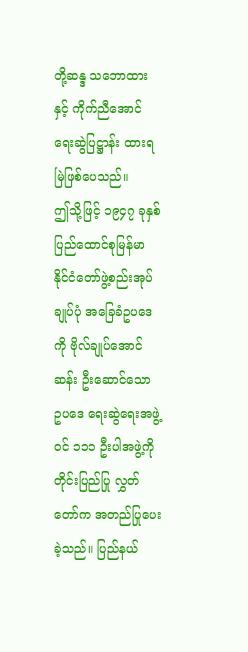တို့ဆန္ဒ သဘောထားနှင့် ကိုက်ညီအောင် ရေးဆွဲပြဋ္ဌာန်း ထားရမြဲဖြစ်ပေသည်။
ဤသို့ဖြင့် ၁၉၄၇ ခုနှစ် ပြည်ထောင်စုမြန်မာ နိုင်ငံတော်ဖွဲ့စည်းအုပ်ချုပ်ပုံ အခြေခံဥပဒေကို ဗိုလ်ချုပ်အောင်ဆန်း ဦးဆောင်သော ဥပဒေ ရေးဆွဲရေးအဖွဲ့ဝင် ၁၁၁ ဦးပါအဖွဲ့ကို တိုင်းပြည်ပြု လွှတ်တော်က အတည်ပြုပေးခဲ့သည်။ ပြည်နယ်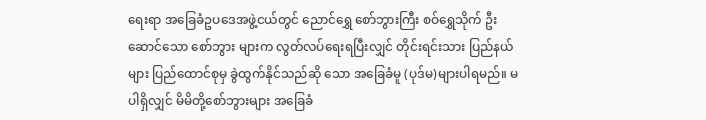ရေးရာ အခြေခံဥပဒေအဖွဲ့ငယ်တွင် ညောင်ရွှေ စော်ဘွားကြီး စဝ်ရွှေသိုက် ဦးဆောင်သော စော်ဘွား များက လွတ်လပ်ရေးရပြီးလျှင် တိုင်းရင်းသား ပြည်နယ်များ ပြည်ထောင်စုမှ ခွဲထွက်နိုင်သည်ဆို သော အခြေခံမူ (ပုဒ်မ)များပါရမည်။ မပါရှိလျှင် မိမိတို့စော်ဘွားများ အခြေခံ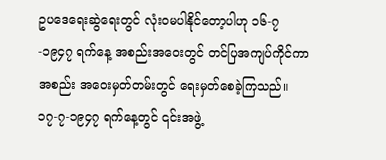ဥပဒေရေးဆွဲရေးတွင် လုံးဝမပါနိုင်တော့ပါဟု ၁၆-၇-၁၉၄၇ ရက်နေ့ အစည်းအဝေးတွင် တင်ပြအကျပ်ကိုင်ကာ အစည်း အဝေးမှတ်တမ်းတွင် ရေးမှတ်စေခဲ့ကြသည်။
၁၇-၇-၁၉၄၇ ရက်နေ့တွင် ၎င်းအဖွဲ့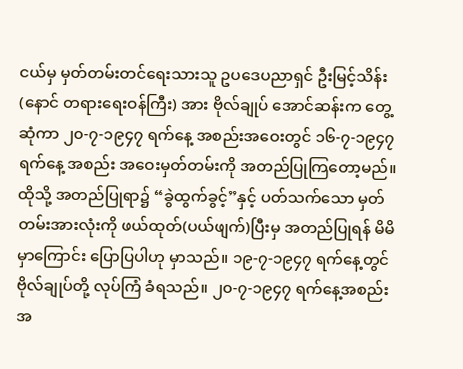ငယ်မှ မှတ်တမ်းတင်ရေးသားသူ ဥပဒေပညာရှင် ဦးမြင့်သိန်း(နောင် တရားရေးဝန်ကြီး) အား ဗိုလ်ချုပ် အောင်ဆန်းက တွေ့ဆုံကာ ၂၀-၇-၁၉၄၇ ရက်နေ့ အစည်းအဝေးတွင် ၁၆-၇-၁၉၄၇ ရက်နေ့ အစည်း အဝေးမှတ်တမ်းကို အတည်ပြုကြတော့မည်။ ထိုသို့ အတည်ပြုရာ၌ “ခွဲထွက်ခွင့်”နှင့် ပတ်သက်သော မှတ်တမ်းအားလုံးကို ဖယ်ထုတ်(ပယ်ဖျက်)ပြီးမှ အတည်ပြုရန် မိမိမှာကြောင်း ပြောပြပါဟု မှာသည်။ ၁၉-၇-၁၉၄၇ ရက်နေ့တွင် ဗိုလ်ချုပ်တို့ လုပ်ကြံ ခံရသည်။ ၂၀-၇-၁၉၄၇ ရက်နေ့အစည်းအ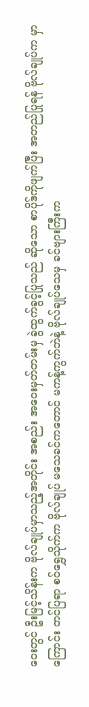ဝေးတွင် ဦးမြင့်သိန်းက ဗိုလ်ချုပ်မှာသည့်အတိုင်း အစည်း အဝေးမှတ်တမ်းမှ ခွဲထွက်ခွင့်ပြုသည် ဆိုသော စာပိုဒ်ကိုဖျက်ပြီး အတည်ပြုရန် ဗိုလ်ချုပ်က မှာကြောင်း တင်ပြရာ စဝ်ရွှေသိုက်က ဗိုလ်ချုပ် မသေခင်ကတောင် မကန့်ကွက်ဘဲနဲ့ ဗိုလ်ချုပ်သေမှ ခင်ဗျားကြီးက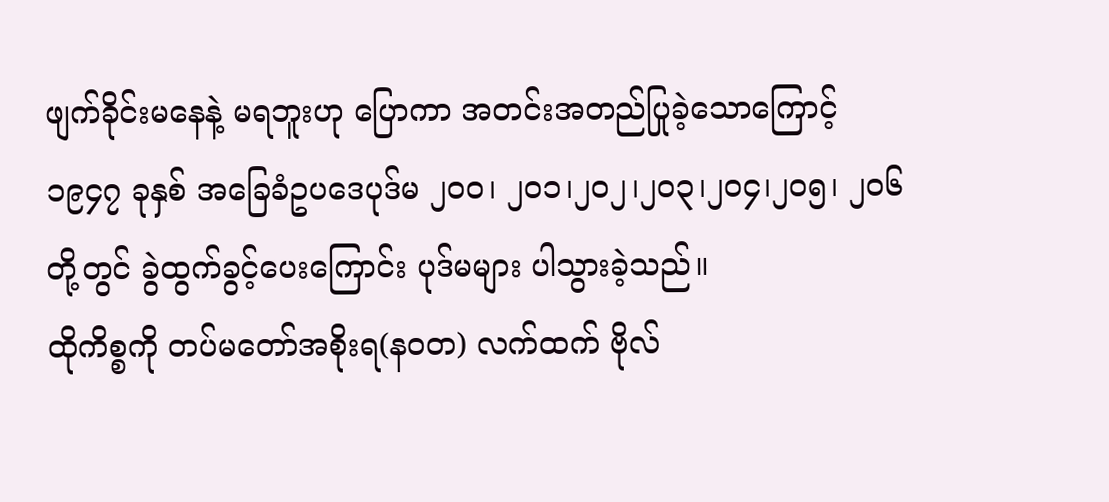ဖျက်ခိုင်းမနေနဲ့ မရဘူးဟု ပြောကာ အတင်းအတည်ပြုခဲ့သောကြောင့် ၁၉၄၇ ခုနှစ် အခြေခံဥပဒေပုဒ်မ ၂၀၀၊ ၂၀၁၊၂၀၂၊၂၀၃၊၂၀၄၊၂၀၅၊ ၂၀၆ တို့တွင် ခွဲထွက်ခွင့်ပေးကြောင်း ပုဒ်မများ ပါသွားခဲ့သည်။
ထိုကိစ္စကို တပ်မတော်အစိုးရ(နဝတ) လက်ထက် ဗိုလ်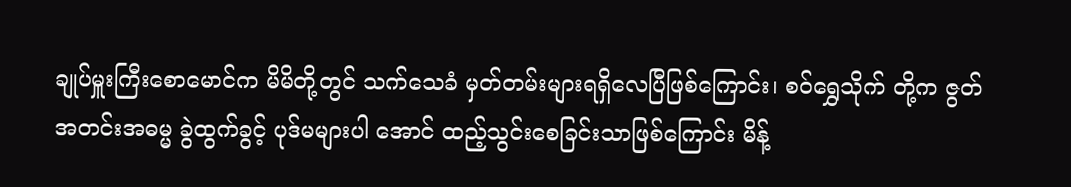ချုပ်မှူးကြီးစောမောင်က မိမိတို့တွင် သက်သေခံ မှတ်တမ်းများရရှိလေပြီဖြစ်ကြောင်း၊ စဝ်ရွှေသိုက် တို့က ဇွတ်အတင်းအဓမ္မ ခွဲထွက်ခွင့် ပုဒ်မများပါ အောင် ထည့်သွင်းစေခြင်းသာဖြစ်ကြောင်း မိန့်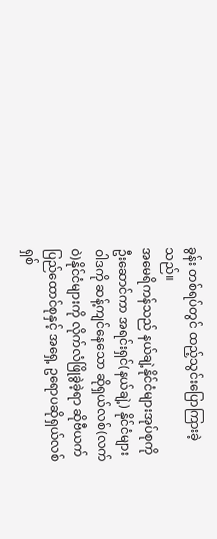ခွန်း တစ်ရပ်တွင် ထည့်သွင်းပြောကြားခဲ့သည်။
အမေရိကန်သည် နယ်ချဲ့နိုင်ငံများအုပ်စုကို ဦးဆောင်ကာ အရင်းရှင်(နယ်ချဲ့) နိုင်ငံများဝါဒကို ဆန့်ကျင်နေသော ဆိုရှယ်လစ်(လက်ဝဲ)နိုင်ငံများကို လိုက်လံဖြိုခွဲခဲ့ရာ ဆိုဗီယက်ပြည်ထောင်စုနှင့် အရှေ့ ဥရောပဆိုရှယ်လစ်ရှစ်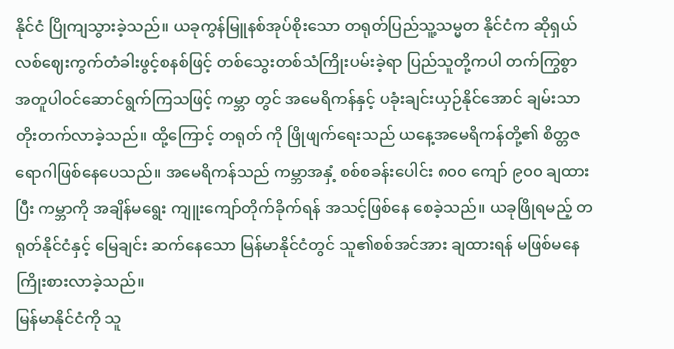နိုင်ငံ ပြိုကျသွားခဲ့သည်။ ယခုကွန်မြူနစ်အုပ်စိုးသော တရုတ်ပြည်သူ့သမ္မတ နိုင်ငံက ဆိုရှယ်လစ်ဈေးကွက်တံခါးဖွင့်စနစ်ဖြင့် တစ်သွေးတစ်သံကြိုးပမ်းခဲ့ရာ ပြည်သူတို့ကပါ တက်ကြွစွာ အတူပါဝင်ဆောင်ရွက်ကြသဖြင့် ကမ္ဘာ တွင် အမေရိကန်နှင့် ပခုံးချင်းယှဉ်နိုင်အောင် ချမ်းသာတိုးတက်လာခဲ့သည်။ ထို့ကြောင့် တရုတ် ကို ဖြိုဖျက်ရေးသည် ယနေ့အမေရိကန်တို့၏ စိတ္တဇ ရောဂါဖြစ်နေပေသည်။ အမေရိကန်သည် ကမ္ဘာအနှံ့ စစ်စခန်းပေါင်း ၈၀၀ ကျော် ၉၀၀ ချထားပြီး ကမ္ဘာကို အချိန်မရွေး ကျူးကျော်တိုက်ခိုက်ရန် အသင့်ဖြစ်နေ စေခဲ့သည်။ ယခုဖြိုရမည့် တရုတ်နိုင်ငံနှင့် မြေချင်း ဆက်နေသော မြန်မာနိုင်ငံတွင် သူ၏စစ်အင်အား ချထားရန် မဖြစ်မနေကြိုးစားလာခဲ့သည်။
မြန်မာနိုင်ငံကို သူ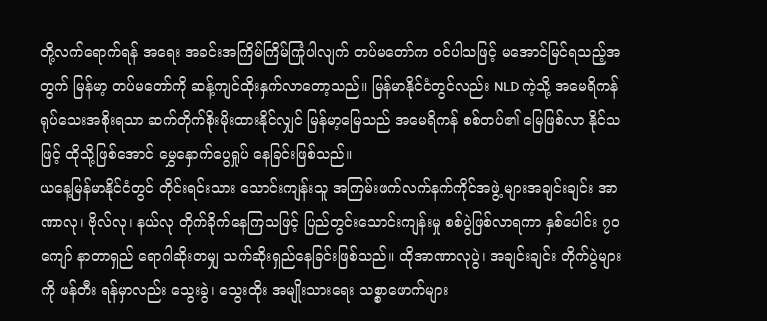တို့လက်ရောက်ရန် အရေး အခင်းအကြိမ်ကြိမ်ကြုံပါလျက် တပ်မတော်က ဝင်ပါသဖြင့် မအောင်မြင်ရသည့်အတွက် မြန်မာ့ တပ်မတော်ကို ဆန့်ကျင်ထိုးနှက်လာတော့သည်။ မြန်မာနိုင်ငံတွင်လည်း NLD ကဲ့သို့ အမေရိကန် ရုပ်သေးအစိုးရသာ ဆက်တိုက်စိုးမိုးထားနိုင်လျှင် မြန်မာ့မြေသည် အမေရိကန် စစ်တပ်၏ မြေဖြစ်လာ နိုင်သဖြင့် ထိုသို့ဖြစ်အောင် မွှေနှောက်ပွေရှုပ် နေခြင်းဖြစ်သည်။
ယနေ့မြန်မာနိုင်ငံတွင် တိုင်းရင်းသား သောင်းကျန်းသူ အကြမ်းဖက်လက်နက်ကိုင်အဖွဲ့ များအချင်းချင်း အာဏာလု၊ ဗိုလ်လု၊ နယ်လု တိုက်ခိုက်နေကြသဖြင့် ပြည်တွင်းသောင်းကျန်းမှု စစ်ပွဲဖြစ်လာရကာ နှစ်ပေါင်း ၇၀ ကျော် နာတာရှည် ရောဂါဆိုးတမျှ သက်ဆိုးရှည်နေခြင်းဖြစ်သည်။ ထိုအာဏာလုပွဲ၊ အချင်းချင်း တိုက်ပွဲများကို ဖန်တီး ရန်မှာလည်း သွေးခွဲ၊ သွေးထိုး အမျိုးသားရေး သစ္စာဖောက်များ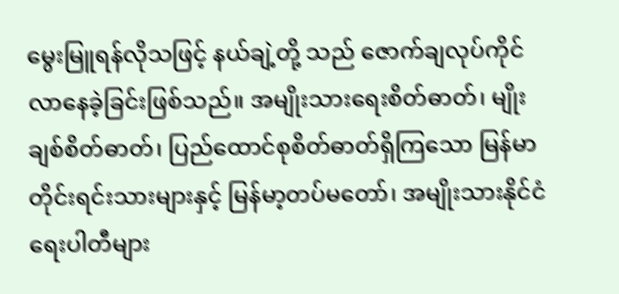မွေးမြူရန်လိုသဖြင့် နယ်ချဲ့တို့ သည် ဇောက်ချလုပ်ကိုင်လာနေခဲ့ခြင်းဖြစ်သည်။ အမျိုးသားရေးစိတ်ဓာတ်၊ မျိုးချစ်စိတ်ဓာတ်၊ ပြည်ထောင်စုစိတ်ဓာတ်ရှိကြသော မြန်မာ တိုင်းရင်းသားများနှင့် မြန်မာ့တပ်မတော်၊ အမျိုးသားနိုင်ငံရေးပါတီများ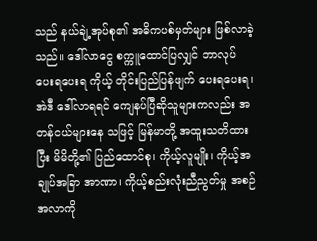သည် နယ်ချဲ့အုပ်စု၏ အဓိကပစ်မှတ်များ ဖြစ်လာခဲ့သည်။ ဒေါ်လာငွေ စက္ကူထောင်ပြလျှင် ဘာလုပ်ပေးရပေးရ ကိုယ့် တိုင်းပြည်ပြန်ဖျက် ပေးရပေးရ၊ အဲဒီ ဒေါ်လာရရင် ကျေနပ်ပြီဆိုသူများကလည်း အတန်ငယ်များနေ သဖြင့် မြန်မာတို့ အထူးသတိထားပြီး မိမိတို့၏ ပြည်ထောင်စု၊ ကိုယ့်လူမျိုး၊ ကိုယ့်အချုပ်အခြာ အာဏာ၊ ကိုယ့်စည်းလုံးညီညွတ်မှု အစဉ်အလာကို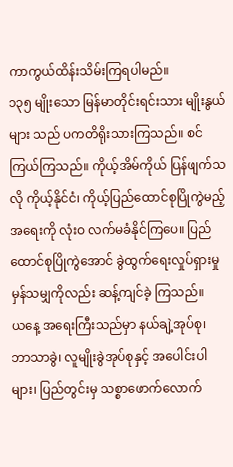ကာကွယ်ထိန်းသိမ်းကြရပါမည်။
၁၃၅ မျိုးသော မြန်မာတိုင်းရင်းသား မျိုးနွယ်များ သည် ပကတိရိုးသားကြသည်။ စင်ကြယ်ကြသည်။ ကိုယ့်အိမ်ကိုယ် ပြန်ဖျက်သလို ကိုယ့်နိုင်ငံ၊ ကိုယ့်ပြည်ထောင်စုပြိုကွဲမည့်အရေးကို လုံးဝ လက်မခံနိုင်ကြပေ။ ပြည်ထောင်စုပြိုကွဲအောင် ခွဲထွက်ရေးလှုပ်ရှားမှုမှန်သမျှကိုလည်း ဆန့်ကျင်ခဲ့ ကြသည်။
ယနေ့ အရေးကြီးသည်မှာ နယ်ချဲ့အုပ်စု၊ ဘာသာခွဲ၊ လူမျိုးခွဲအုပ်စုနှင့် အပေါင်းပါများ၊ ပြည်တွင်းမှ သစ္စာဖောက်လောက်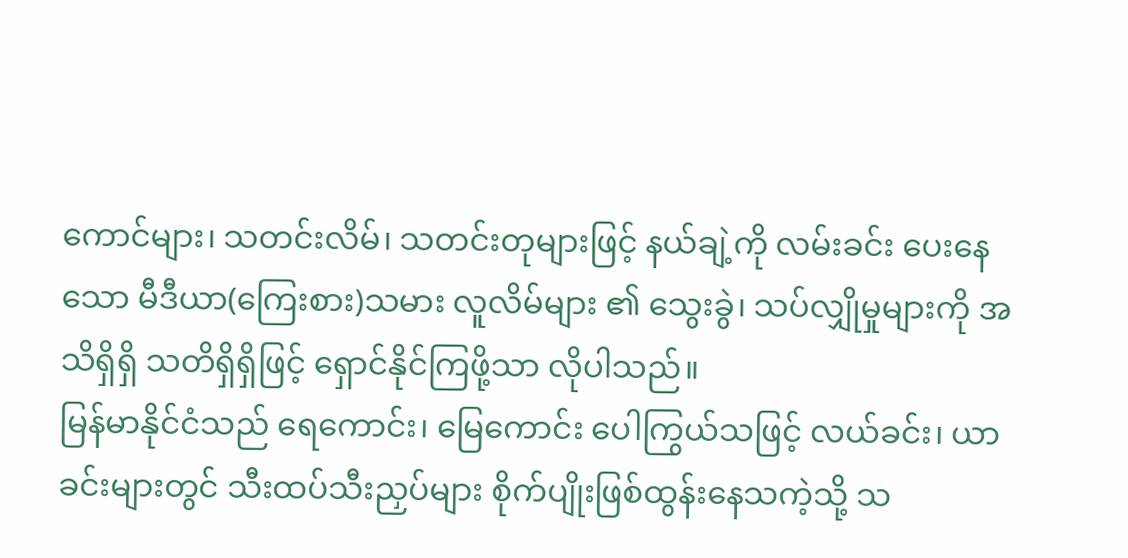ကောင်များ၊ သတင်းလိမ်၊ သတင်းတုများဖြင့် နယ်ချဲ့ကို လမ်းခင်း ပေးနေသော မီဒီယာ(ကြေးစား)သမား လူလိမ်များ ၏ သွေးခွဲ၊ သပ်လျှိုမှုများကို အသိရှိရှိ သတိရှိရှိဖြင့် ရှောင်နိုင်ကြဖို့သာ လိုပါသည်။
မြန်မာနိုင်ငံသည် ရေကောင်း၊ မြေကောင်း ပေါကြွယ်သဖြင့် လယ်ခင်း၊ ယာခင်းများတွင် သီးထပ်သီးညှပ်များ စိုက်ပျိုးဖြစ်ထွန်းနေသကဲ့သို့ သ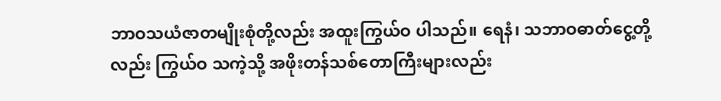ဘာဝသယံဇာတမျိုးစုံတို့လည်း အထူးကြွယ်ဝ ပါသည်။ ရေနံ၊ သဘာဝဓာတ်ငွေ့တို့လည်း ကြွယ်ဝ သကဲ့သို့ အဖိုးတန်သစ်တောကြီးများလည်း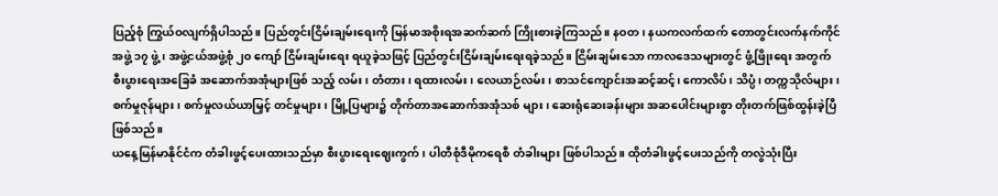ပြည့်စုံ ကြွယ်ဝလျက်ရှိပါသည်။ ပြည်တွင်းငြိမ်းချမ်းရေးကို မြန်မာအစိုးရအဆက်ဆက် ကြိုးစားခဲ့ကြသည်။ နဝတ၊ နယကလက်ထက် တောတွင်းလက်နက်ကိုင် အဖွဲ့ ၁၇ ဖွဲ့၊ အဖွဲ့ငယ်အဖွဲ့စုံ ၂၀ ကျော် ငြိမ်းချမ်းရေး ရယူခဲ့သဖြင့် ပြည်တွင်းငြိမ်းချမ်းရေးရခဲ့သည်။ ငြိမ်းချမ်းသော ကာလဒေသများတွင် ဖွံ့ဖြိုးရေး အတွက် စီးပွားရေးအခြေခံ အဆောက်အအုံများဖြစ် သည့် လမ်း၊ တံတား၊ ရထားလမ်း၊ လေယာဉ်လမ်း၊ စာသင်ကျောင်းအဆင့်ဆင့်၊ ကောလိပ်၊ သိပ္ပံ၊ တက္ကသိုလ်များ၊ စက်မှုဇုန်များ၊ စက်မှုလယ်ယာမြှင့် တင်မှုများ၊ မြို့ပြများ၌ တိုက်တာအဆောက်အအုံသစ် များ၊ ဆေးရုံဆေးခန်းများ အဆပေါင်းများစွာ တိုးတက်ဖြစ်ထွန်းခဲ့ပြီဖြစ်သည်။
ယနေ့မြန်မာနိုင်ငံက တံခါးဖွင့်ပေးထားသည်မှာ စီးပွားရေးဈေးကွက်၊ ပါတီစုံဒီမိုကရေစီ တံခါးများ ဖြစ်ပါသည်။ ထိုတံခါးဖွင့်ပေးသည်ကို တလွဲသုံးပြီး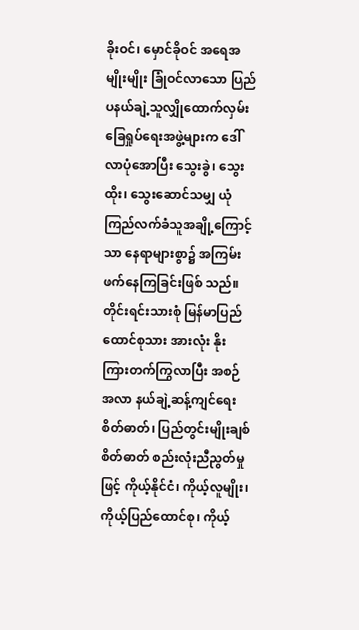ခိုးဝင်၊ မှောင်ခိုဝင် အရေအမျိုးမျိုး ခြုံဝင်လာသော ပြည်ပနယ်ချဲ့သူလျှိုထောက်လှမ်းခြေရှုပ်ရေးအဖွဲ့များက ဒေါ်လာပုံအောပြီး သွေးခွဲ၊ သွေးထိုး၊ သွေးဆောင်သမျှ ယုံကြည်လက်ခံသူအချို့ကြောင့် သာ နေရာများစွာ၌ အကြမ်းဖက်နေကြခြင်းဖြစ် သည်။ တိုင်းရင်းသားစုံ မြန်မာပြည်ထောင်စုသား အားလုံး နိုးကြားတက်ကြွလာပြီး အစဉ်အလာ နယ်ချဲ့ဆန့်ကျင်ရေးစိတ်ဓာတ်၊ ပြည်တွင်းမျိုးချစ် စိတ်ဓာတ် စည်းလုံးညီညွတ်မှုဖြင့် ကိုယ့်နိုင်ငံ၊ ကိုယ့်လူမျိုး၊ ကိုယ့်ပြည်ထောင်စု၊ ကိုယ့်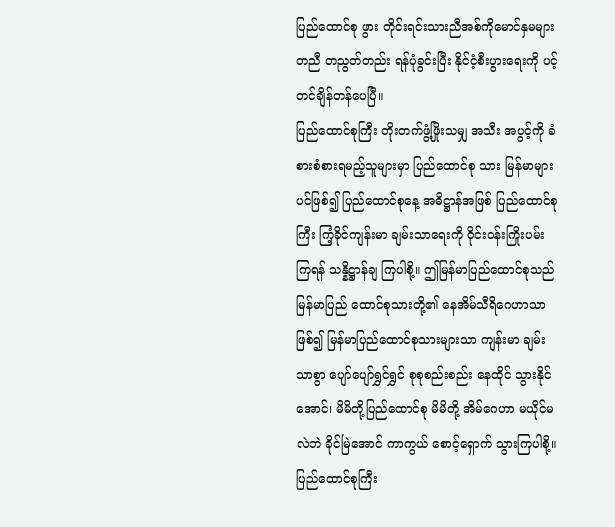ပြည်ထောင်စု ဖွား တိုင်းရင်းသားညီအစ်ကိုမောင်နှမများ တညီ တညွတ်တည်း ရန်ပုံခွင်းပြီး နိုင်ငံ့စီးပွားရေးကို ပင့်တင်ချိန်တန်ပေပြီ။
ပြည်ထောင်စုကြီး တိုးတက်ဖွံ့ဖြိုးသမျှ အသီး အပွင့်ကို ခံစားစံစားရမည့်သူများမှာ ပြည်ထောင်စု သား မြန်မာများပင်ဖြစ်၍ ပြည်ထောင်စုနေ့ အဓိဋ္ဌာန်အဖြစ် ပြည်ထောင်စုကြီး ကြံ့ခိုင်ကျန်းမာ ချမ်းသာရေးကို ဝိုင်းဝန်းကြိုးပမ်းကြရန် သန္နိဋ္ဌာန်ချ ကြပါစို့။ ဤမြန်မာပြည်ထောင်စုသည် မြန်မာပြည် ထောင်စုသားတို့၏ နေအိမ်သီရိဂေဟာသာဖြစ်၍ မြန်မာပြည်ထောင်စုသားများသာ ကျန်းမာ ချမ်းသာစွာ ပျော်ပျော်ရွှင်ရွှင် စုစုစည်းစည်း နေထိုင် သွားနိုင်အောင်၊ မိမိတို့ပြည်ထောင်စု မိမိတို့ အိမ်ဂေဟာ မယိုင်မလဲဘဲ ခိုင်မြဲအောင် ကာကွယ် စောင့်ရှောက် သွားကြပါစို့။
ပြည်ထောင်စုကြီး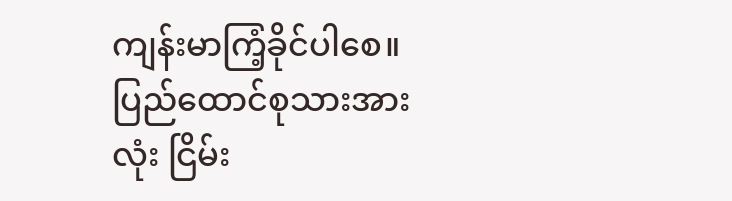ကျန်းမာကြံ့ခိုင်ပါစေ။
ပြည်ထောင်စုသားအားလုံး ငြိမ်း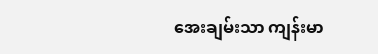အေးချမ်းသာ ကျန်းမာ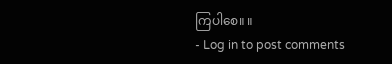ကြပါစေ။ ။
- Log in to post comments